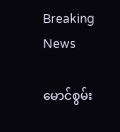Breaking News

မောင်စွမ်း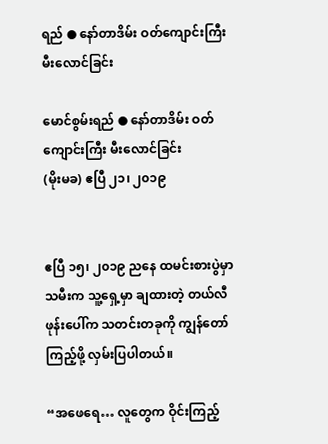ရည် ● နော်တာဒိမ်း ဝတ်ကျောင်းကြီး မီးလောင်ခြင်း

မောင်စွမ်းရည် ● နော်တာဒိမ်း ဝတ်ကျောင်းကြီး မီးလောင်ခြင်း
(မိုးမခ) ဧပြီ ၂၁၊ ၂၀၁၉


ဧပြီ ၁၅၊ ၂၀၁၉ ညနေ ထမင်းစားပွဲမှာ သမီးက သူ့ရှေ့မှာ ချထားတဲ့ တယ်လီဖုန်းပေါ်က သတင်းတခုကို ကျွန်တော် ကြည့်ဖို့ လှမ်းပြပါတယ်။

“အဖေရေ… လူတွေက ဝိုင်းကြည့်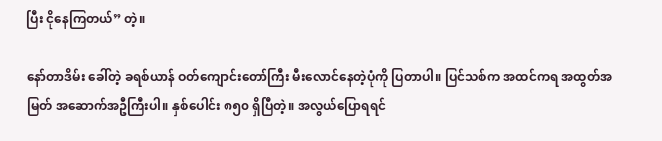ပြီး ငိုနေကြတယ်” တဲ့။

နော်တာဒိမ်း ခေါ်တဲ့ ခရစ်ယာန် ဝတ်ကျောင်းတော်ကြီး မီးလောင်နေတဲ့ပုံကို ပြတာပါ။ ပြင်သစ်က အထင်ကရ အထွတ်အမြတ် အဆောက်အဦကြီးပါ။ နှစ်ပေါင်း ၈၅၀ ရှိပြီတဲ့။ အလွယ်ပြောရရင်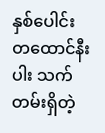နှစ်ပေါင်း တထောင်နီးပါး သက်တမ်းရှိတဲ့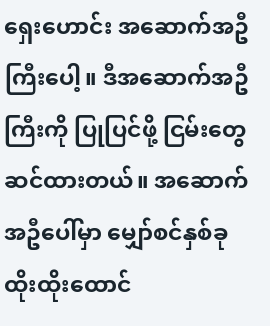ရှေးဟောင်း အဆောက်အဦကြီးပေါ့။ ဒီအဆောက်အဦကြီးကို ပြုပြင်ဖို့ ငြမ်းတွေဆင်ထားတယ်။ အဆောက်အဦပေါ်မှာ မျှော်စင်နှစ်ခု ထိုးထိုးထောင်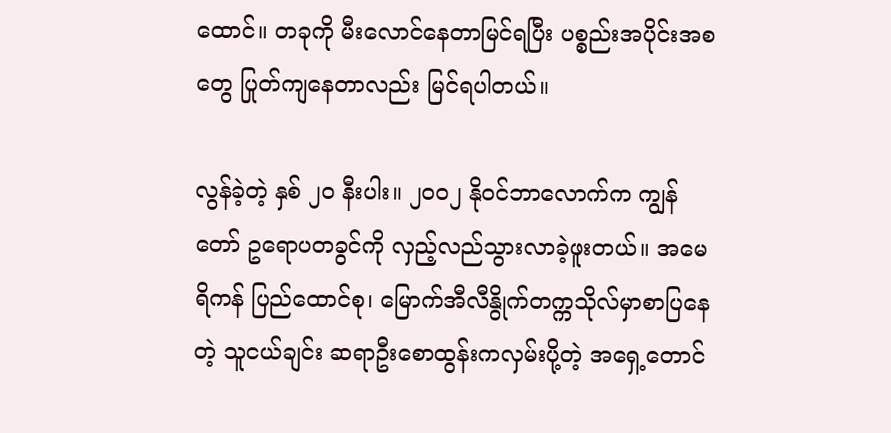ထောင်။ တခုကို မီးလောင်နေတာမြင်ရပြီး ပစ္စည်းအပိုင်းအစတွေ ပြုတ်ကျနေတာလည်း မြင်ရပါတယ်။

လွန်ခဲ့တဲ့ နှစ် ၂၀ နီးပါး။ ၂၀၀၂ နိုဝင်ဘာလောက်က ကျွန်တော် ဥရောပတခွင်ကို လှည့်လည်သွားလာခဲ့ဖူးတယ်။ အမေရိကန် ပြည်ထောင်စု၊ မြောက်အီလီနွိုက်တက္ကသိုလ်မှာစာပြနေတဲ့ သူငယ်ချင်း ဆရာဦးစောထွန်းကလှမ်းပို့တဲ့ အရှေ့တောင်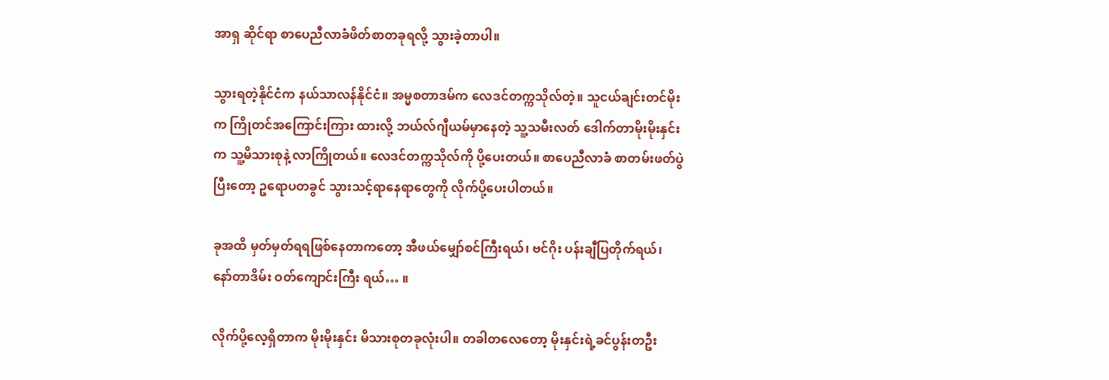အာရှ ဆိုင်ရာ စာပေညီလာခံဖိတ်စာတခုရလို့ သွားခဲ့တာပါ။

သွားရတဲ့နိုင်ငံက နယ်သာလန်နိုင်ငံ။ အမ္မစတာဒမ်က လေဒင်တက္ကသိုလ်တဲ့။ သူငယ်ချင်းတင်မိုးက ကြိုတင်အကြောင်းကြား ထားလို့ ဘယ်လ်ဂျီယမ်မှာနေတဲ့ သူ့သမီးလတ် ဒေါက်တာမိုးမိုးနှင်းက သူ့မိသားစုနဲ့ လာကြိုတယ်။ လေဒင်တက္ကသိုလ်ကို ပို့ပေးတယ်။ စာပေညီလာခံ စာတမ်းဖတ်ပွဲ ပြီးတော့ ဥရောပတခွင် သွားသင့်ရာနေရာတွေကို လိုက်ပို့ပေးပါတယ်။

ခုအထိ မှတ်မှတ်ရရဖြစ်နေတာကတော့ အီဖယ်မျှော်စင်ကြီးရယ်၊ ဗင်ဂိုး ပန်းချီပြတိုက်ရယ်၊ နော်တာဒိမ်း ဝတ်ကျောင်းကြီး ရယ်… ။

လိုက်ပို့လေ့ရှိတာက မိုးမိုးနှင်း မိသားစုတခုလုံးပါ။ တခါတလေတော့ မိုးနှင်းရဲ့ခင်ပွန်းတဦး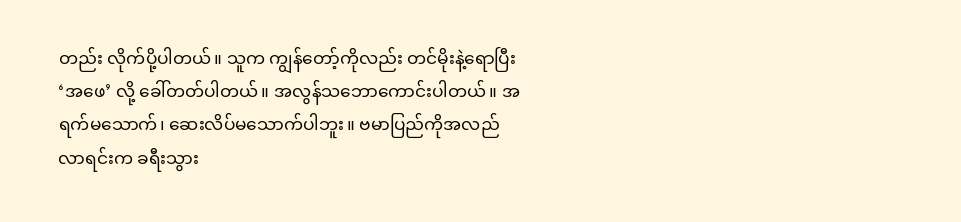တည်း လိုက်ပို့ပါတယ်။ သူက ကျွန်တော့်ကိုလည်း တင်မိုးနဲ့ရောပြီး ‘အဖေ’ လို့ ခေါ်တတ်ပါတယ်။ အလွန်သဘောကောင်းပါတယ်။ အရက်မသောက်၊ ဆေးလိပ်မသောက်ပါဘူး။ ဗမာပြည်ကိုအလည်လာရင်းက ခရီးသွား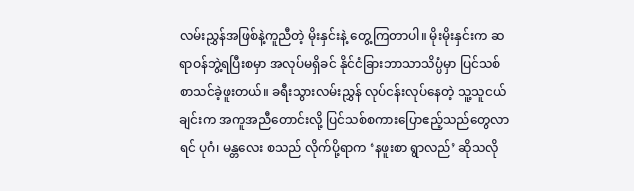လမ်းညွှန်အဖြစ်နဲ့ကူညီတဲ့ မိုးနှင်းနဲ့ တွေ့ကြတာပါ။ မိုးမိုးနှင်းက ဆရာဝန်ဘွဲ့ရပြီးစမှာ အလုပ်မရှိခင် နိုင်ငံခြားဘာသာသိပ္ပံမှာ ပြင်သစ်စာသင်ခဲ့ဖူးတယ်။ ခရီးသွားလမ်းညွှန် လုပ်ငန်းလုပ်နေတဲ့ သူ့သူငယ်ချင်းက အကူအညီတောင်းလို့ ပြင်သစ်စကားပြောဧည့်သည်တွေလာရင် ပုဂံ၊ မန္တလေး စသည် လိုက်ပို့ရာက ‘နဖူးစာ ရွာလည်’ ဆိုသလို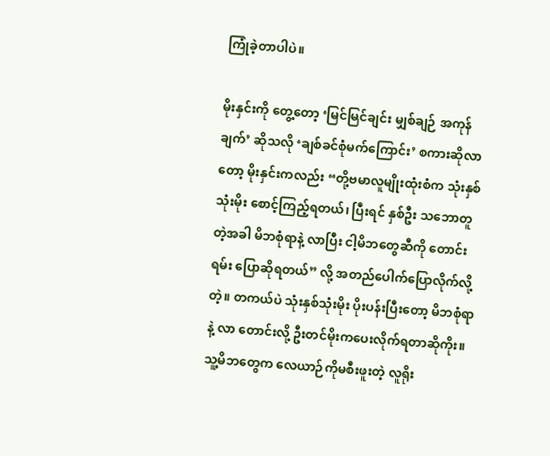ကြုံခဲ့တာပါပဲ။

မိုးနှင်းကို တွေ့တော့ ‘မြင်မြင်ချင်း မျှစ်ချဉ် အကုန်ချက်’ ဆိုသလို ‘ချစ်ခင်စုံမက်ကြောင်း’ စကားဆိုလာတော့ မိုးနှင်းကလည်း “တို့ဗမာလူမျိုးထုံးစံက သုံးနှစ်သုံးမိုး စောင့်ကြည့်ရတယ်၊ ပြီးရင် နှစ်ဦး သဘောတူတဲ့အခါ မိဘစုံရာနဲ့ လာပြီး ငါ့မိဘတွေဆီကို တောင်းရမ်း ပြောဆိုရတယ်” လို့ အတည်ပေါက်ပြောလိုက်လို့တဲ့။ တကယ်ပဲ သုံးနှစ်သုံးမိုး ပိုးပန်းပြီးတော့ မိဘစုံရာနဲ့ လာ တောင်းလို့ ဦးတင်မိုးကပေးလိုက်ရတာဆိုကိုး။ သူ့မိဘတွေက လေယာဉ်ကိုမစီးဖူးတဲ့ လူရိုး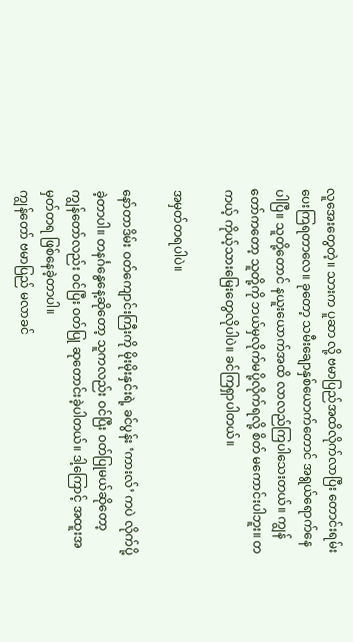လူအေးတွေတဲ့။ သားက ပူဆာ လို့ ဗမာပြည်အထိလိုက်လာပြီး တောင်းရမ်းပေးကြရတာလေ။ ခုတော့ သမီးချောနှစ်ယောက်တောင် အရွယ်ရောက်နေပါပြီ။ သူတို့တောင် နယူးယောက်အထိ လာလည်ကြပါသေးတယ်။ ကျွန်တော်ကတော့ သူတို့ကို ဘယ်မှလိုက်မပို့လိုက်ရလို့ စိတ် မကောင်းပါဘူး။ တကယ့် ကိုယ့်သားမြေးတွေလိုပါပဲ။ ခင်ကြရှာပါတယ်။

အမှတ်တရပါပဲ။

နော်တာဒိမ်း ဝတ်ကျောင်းကြီးကို မိုးမိုးနှင်းရဲ့ ခင်ပွန်း ‘ကားလ်’ ကပဲ လိုက်ပို့ခဲ့တာပါ။ တနင်္ဂနွေနေ့ဆိုတော့ သူကလည်း ဝင်ပြီး ဝတ်ပြုမယ်ဆိုတော့ ကျွန်တော်လည်း ဝင်ပြီး ဝတ်ပြု ဆုတောင်းခဲ့ပါတယ်။ ဒါ့ကြောင့် အထူးအမှတ်တရ ဖြစ်နေခဲ့တာပါ။
ကျွန်တော် ဗမာပြည် မလာခင်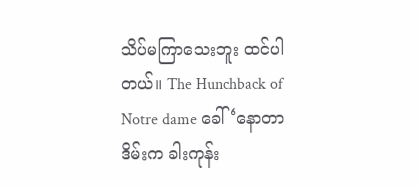သိပ်မကြာသေးဘူး ထင်ပါတယ်။ The Hunchback of Notre dame ခေါ် ‘နောတာဒိမ်းက ခါးကုန်း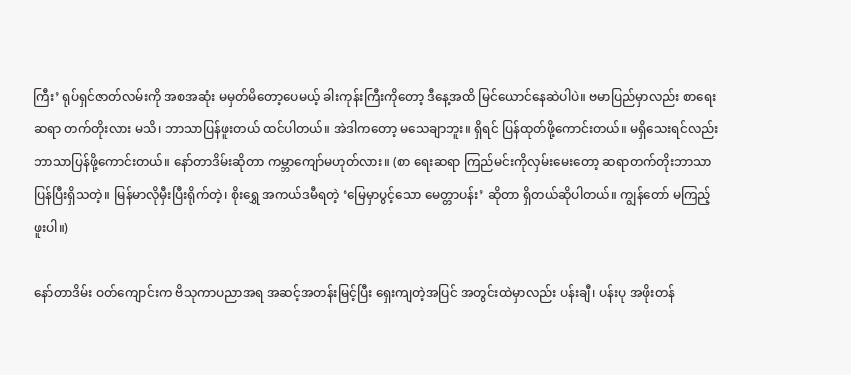ကြီး’ ရုပ်ရှင်ဇာတ်လမ်းကို အစအဆုံး မမှတ်မိတော့ပေမယ့် ခါးကုန်းကြီးကိုတော့ ဒီနေ့အထိ မြင်ယောင်နေဆဲပါပဲ။ ဗမာပြည်မှာလည်း စာရေးဆရာ တက်တိုးလား မသိ၊ ဘာသာပြန်ဖူးတယ် ထင်ပါတယ်။ အဲဒါကတော့ မသေချာဘူး။ ရှိရင် ပြန်ထုတ်ဖို့ကောင်းတယ်။ မရှိသေးရင်လည်း ဘာသာပြန်ဖို့ကောင်းတယ်။ နော်တာဒိမ်းဆိုတာ ကမ္ဘာကျော်မဟုတ်လား။ (စာ ရေးဆရာ ကြည်မင်းကိုလှမ်းမေးတော့ ဆရာတက်တိုးဘာသာပြန်ပြီးရှိသတဲ့။ မြန်မာလိုမှီးပြီးရိုက်တဲ့၊ စိုးရွှေ အကယ်ဒမီရတဲ့ ‘မြေမှာပွင့်သော မေတ္တာပန်း’ ဆိုတာ ရှိတယ်ဆိုပါတယ်။ ကျွန်တော် မကြည့်ဖူးပါ။)

နော်တာဒိမ်း ဝတ်ကျောင်းက ဗိသုကာပညာအရ အဆင့်အတန်းမြင့်ပြီး ရှေးကျတဲ့အပြင် အတွင်းထဲမှာလည်း ပန်းချီ၊ ပန်းပု အဖိုးတန်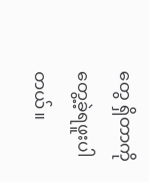တွေ ရှိတာကို တွေ့ခဲ့ရဖူးပါတယ်။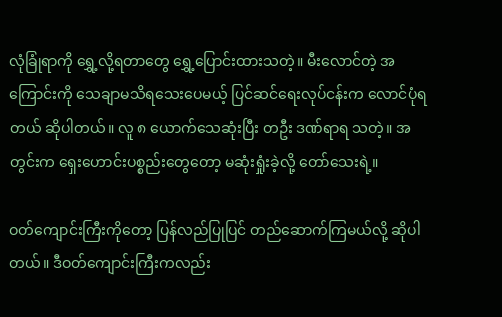လုံခြုံရာကို ရွှေ့လို့ရတာတွေ ရွှေ့ပြောင်းထားသတဲ့။ မီးလောင်တဲ့ အကြောင်းကို သေချာမသိရသေးပေမယ့် ပြင်ဆင်ရေးလုပ်ငန်းက လောင်ပုံရတယ် ဆိုပါတယ်။ လူ ၈ ယောက်သေဆုံးပြီး တဦး ဒဏ်ရာရ သတဲ့။ အတွင်းက ရှေးဟောင်းပစ္စည်းတွေတော့ မဆုံးရှုံးခဲ့လို့ တော်သေးရဲ့။

ဝတ်ကျောင်းကြီးကိုတော့ ပြန်လည်ပြုပြင် တည်ဆောက်ကြမယ်လို့ ဆိုပါတယ်။ ဒီဝတ်ကျောင်းကြီးကလည်း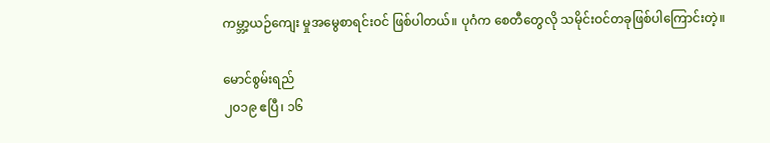ကမ္ဘာ့ယဉ်ကျေး မှုအမွေစာရင်းဝင် ဖြစ်ပါတယ်။ ပုဂံက စေတီတွေလို သမိုင်းဝင်တခုဖြစ်ပါကြောင်းတဲ့။

မောင်စွမ်းရည်
၂၀၁၉ ဧပြီ၊ ၁၆